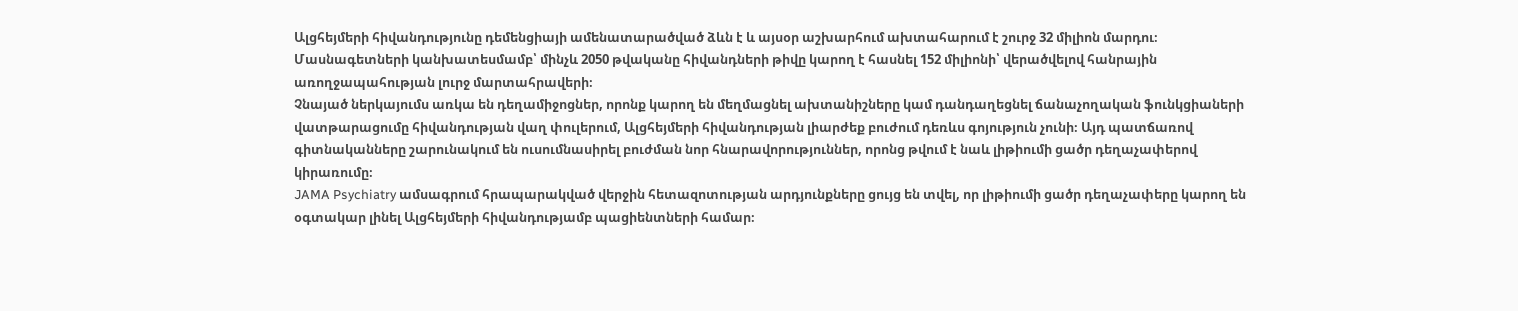Ալցհեյմերի հիվանդությունը դեմենցիայի ամենատարածված ձևն է և այսօր աշխարհում ախտահարում է շուրջ 32 միլիոն մարդու։ Մասնագետների կանխատեսմամբ՝ մինչև 2050 թվականը հիվանդների թիվը կարող է հասնել 152 միլիոնի՝ վերածվելով հանրային առողջապահության լուրջ մարտահրավերի։
Չնայած ներկայումս առկա են դեղամիջոցներ, որոնք կարող են մեղմացնել ախտանիշները կամ դանդաղեցնել ճանաչողական ֆունկցիաների վատթարացումը հիվանդության վաղ փուլերում, Ալցհեյմերի հիվանդության լիարժեք բուժում դեռևս գոյություն չունի։ Այդ պատճառով գիտնականները շարունակում են ուսումնասիրել բուժման նոր հնարավորություններ, որոնց թվում է նաև լիթիումի ցածր դեղաչափերով կիրառումը։
JAMA Psychiatry ամսագրում հրապարակված վերջին հետազոտության արդյունքները ցույց են տվել, որ լիթիումի ցածր դեղաչափերը կարող են օգտակար լինել Ալցհեյմերի հիվանդությամբ պացիենտների համար։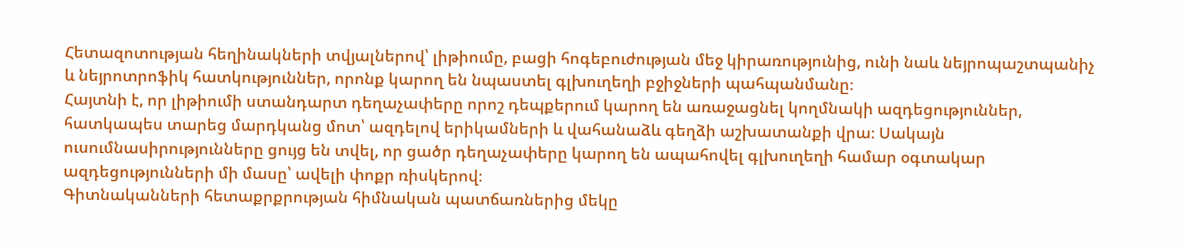Հետազոտության հեղինակների տվյալներով՝ լիթիումը, բացի հոգեբուժության մեջ կիրառությունից, ունի նաև նեյրոպաշտպանիչ և նեյրոտրոֆիկ հատկություններ, որոնք կարող են նպաստել գլխուղեղի բջիջների պահպանմանը։
Հայտնի է, որ լիթիումի ստանդարտ դեղաչափերը որոշ դեպքերում կարող են առաջացնել կողմնակի ազդեցություններ, հատկապես տարեց մարդկանց մոտ՝ ազդելով երիկամների և վահանաձև գեղձի աշխատանքի վրա։ Սակայն ուսումնասիրությունները ցույց են տվել, որ ցածր դեղաչափերը կարող են ապահովել գլխուղեղի համար օգտակար ազդեցությունների մի մասը՝ ավելի փոքր ռիսկերով։
Գիտնականների հետաքրքրության հիմնական պատճառներից մեկը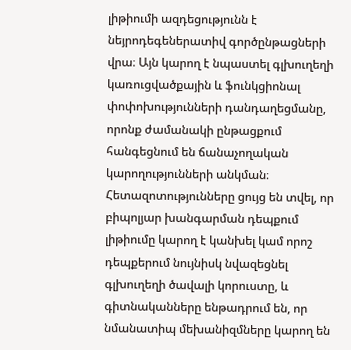լիթիումի ազդեցությունն է նեյրոդեգեներատիվ գործընթացների վրա։ Այն կարող է նպաստել գլխուղեղի կառուցվածքային և ֆունկցիոնալ փոփոխությունների դանդաղեցմանը, որոնք ժամանակի ընթացքում հանգեցնում են ճանաչողական կարողությունների անկման։ Հետազոտությունները ցույց են տվել, որ բիպոլյար խանգարման դեպքում լիթիումը կարող է կանխել կամ որոշ դեպքերում նույնիսկ նվազեցնել գլխուղեղի ծավալի կորուստը, և գիտնականները ենթադրում են, որ նմանատիպ մեխանիզմները կարող են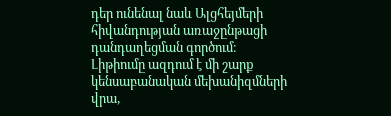դեր ունենալ նաև Ալցհեյմերի հիվանդության առաջընթացի դանդաղեցման գործում։
Լիթիումը ազդում է մի շարք կենսաբանական մեխանիզմների վրա,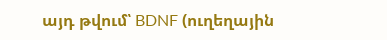այդ թվում՝ BDNF (ուղեղային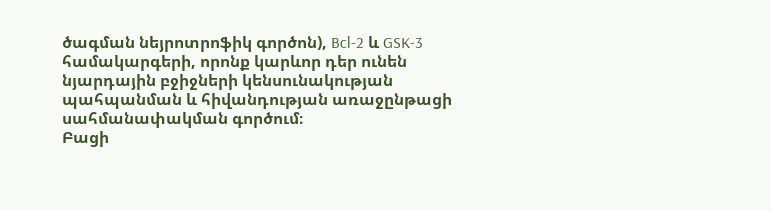ծագման նեյրոտրոֆիկ գործոն), Bcl-2 և GSK-3 համակարգերի, որոնք կարևոր դեր ունեն նյարդային բջիջների կենսունակության պահպանման և հիվանդության առաջընթացի սահմանափակման գործում։
Բացի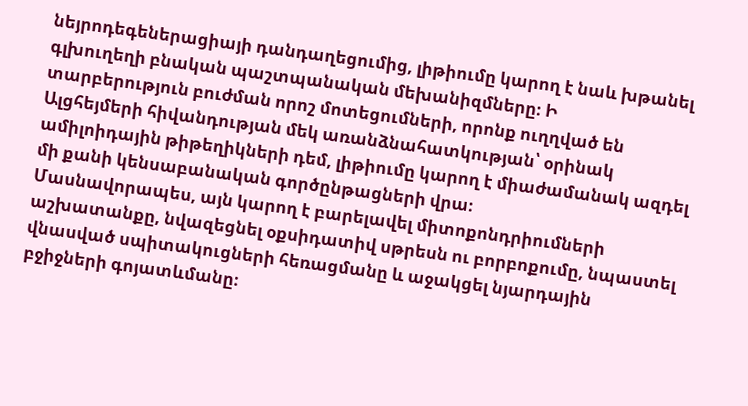նեյրոդեգեներացիայի դանդաղեցումից, լիթիումը կարող է նաև խթանել գլխուղեղի բնական պաշտպանական մեխանիզմները։ Ի տարբերություն բուժման որոշ մոտեցումների, որոնք ուղղված են Ալցհեյմերի հիվանդության մեկ առանձնահատկության՝ օրինակ ամիլոիդային թիթեղիկների դեմ, լիթիումը կարող է միաժամանակ ազդել մի քանի կենսաբանական գործընթացների վրա։
Մասնավորապես, այն կարող է բարելավել միտոքոնդրիումների աշխատանքը, նվազեցնել օքսիդատիվ սթրեսն ու բորբոքումը, նպաստել վնասված սպիտակուցների հեռացմանը և աջակցել նյարդային բջիջների գոյատևմանը։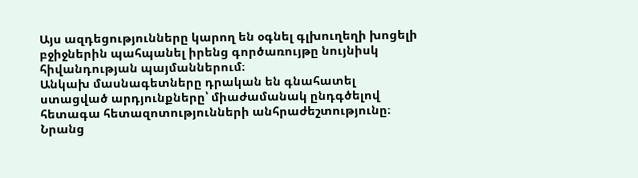Այս ազդեցությունները կարող են օգնել գլխուղեղի խոցելի բջիջներին պահպանել իրենց գործառույթը նույնիսկ հիվանդության պայմաններում։
Անկախ մասնագետները դրական են գնահատել ստացված արդյունքները՝ միաժամանակ ընդգծելով հետագա հետազոտությունների անհրաժեշտությունը։ Նրանց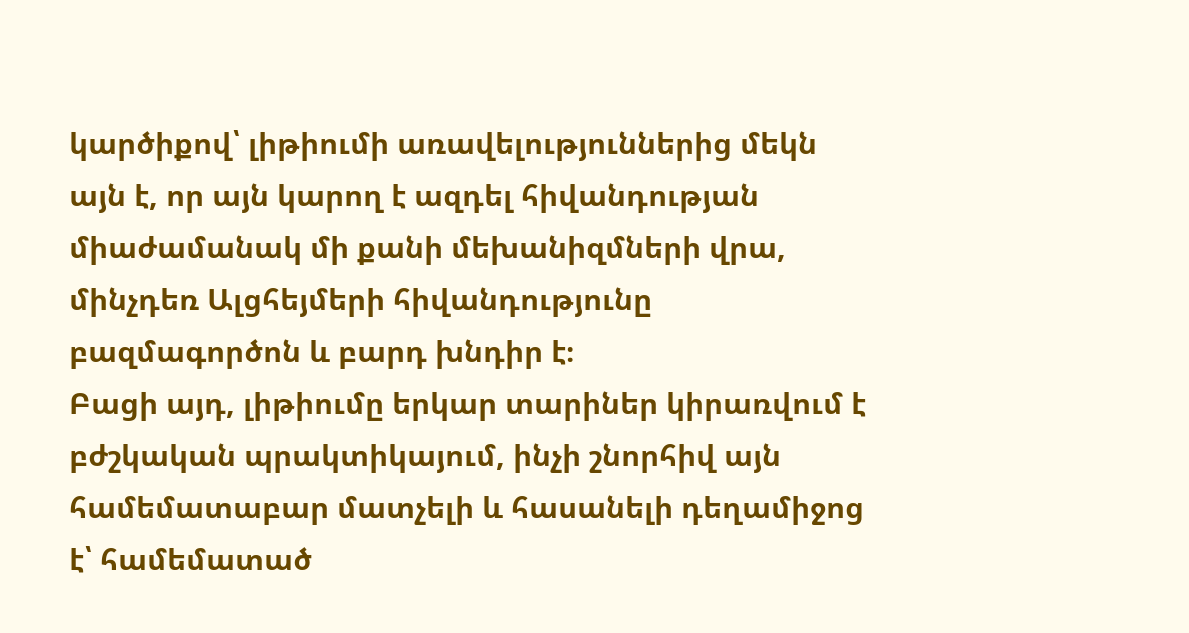կարծիքով՝ լիթիումի առավելություններից մեկն այն է, որ այն կարող է ազդել հիվանդության միաժամանակ մի քանի մեխանիզմների վրա, մինչդեռ Ալցհեյմերի հիվանդությունը բազմագործոն և բարդ խնդիր է։
Բացի այդ, լիթիումը երկար տարիներ կիրառվում է բժշկական պրակտիկայում, ինչի շնորհիվ այն համեմատաբար մատչելի և հասանելի դեղամիջոց է՝ համեմատած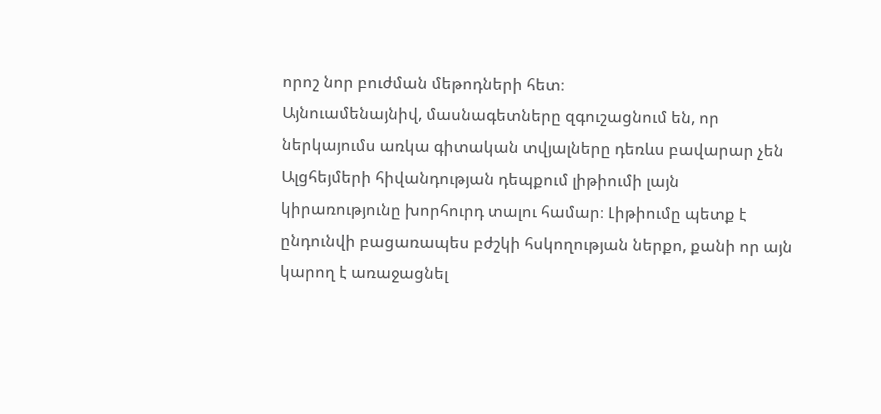որոշ նոր բուժման մեթոդների հետ։
Այնուամենայնիվ, մասնագետները զգուշացնում են, որ ներկայումս առկա գիտական տվյալները դեռևս բավարար չեն Ալցհեյմերի հիվանդության դեպքում լիթիումի լայն կիրառությունը խորհուրդ տալու համար։ Լիթիումը պետք է ընդունվի բացառապես բժշկի հսկողության ներքո, քանի որ այն կարող է առաջացնել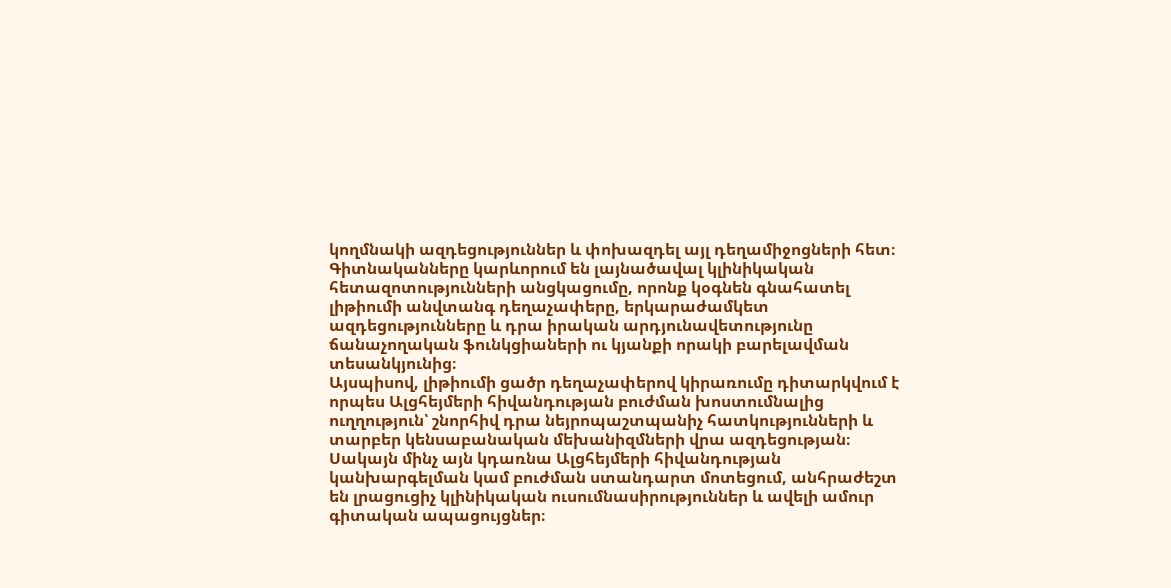կողմնակի ազդեցություններ և փոխազդել այլ դեղամիջոցների հետ։
Գիտնականները կարևորում են լայնածավալ կլինիկական հետազոտությունների անցկացումը, որոնք կօգնեն գնահատել լիթիումի անվտանգ դեղաչափերը, երկարաժամկետ ազդեցությունները և դրա իրական արդյունավետությունը ճանաչողական ֆունկցիաների ու կյանքի որակի բարելավման տեսանկյունից։
Այսպիսով, լիթիումի ցածր դեղաչափերով կիրառումը դիտարկվում է որպես Ալցհեյմերի հիվանդության բուժման խոստումնալից ուղղություն՝ շնորհիվ դրա նեյրոպաշտպանիչ հատկությունների և տարբեր կենսաբանական մեխանիզմների վրա ազդեցության։ Սակայն մինչ այն կդառնա Ալցհեյմերի հիվանդության կանխարգելման կամ բուժման ստանդարտ մոտեցում, անհրաժեշտ են լրացուցիչ կլինիկական ուսումնասիրություններ և ավելի ամուր գիտական ապացույցներ։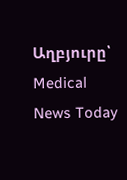Աղբյուրը՝ Medical News Today